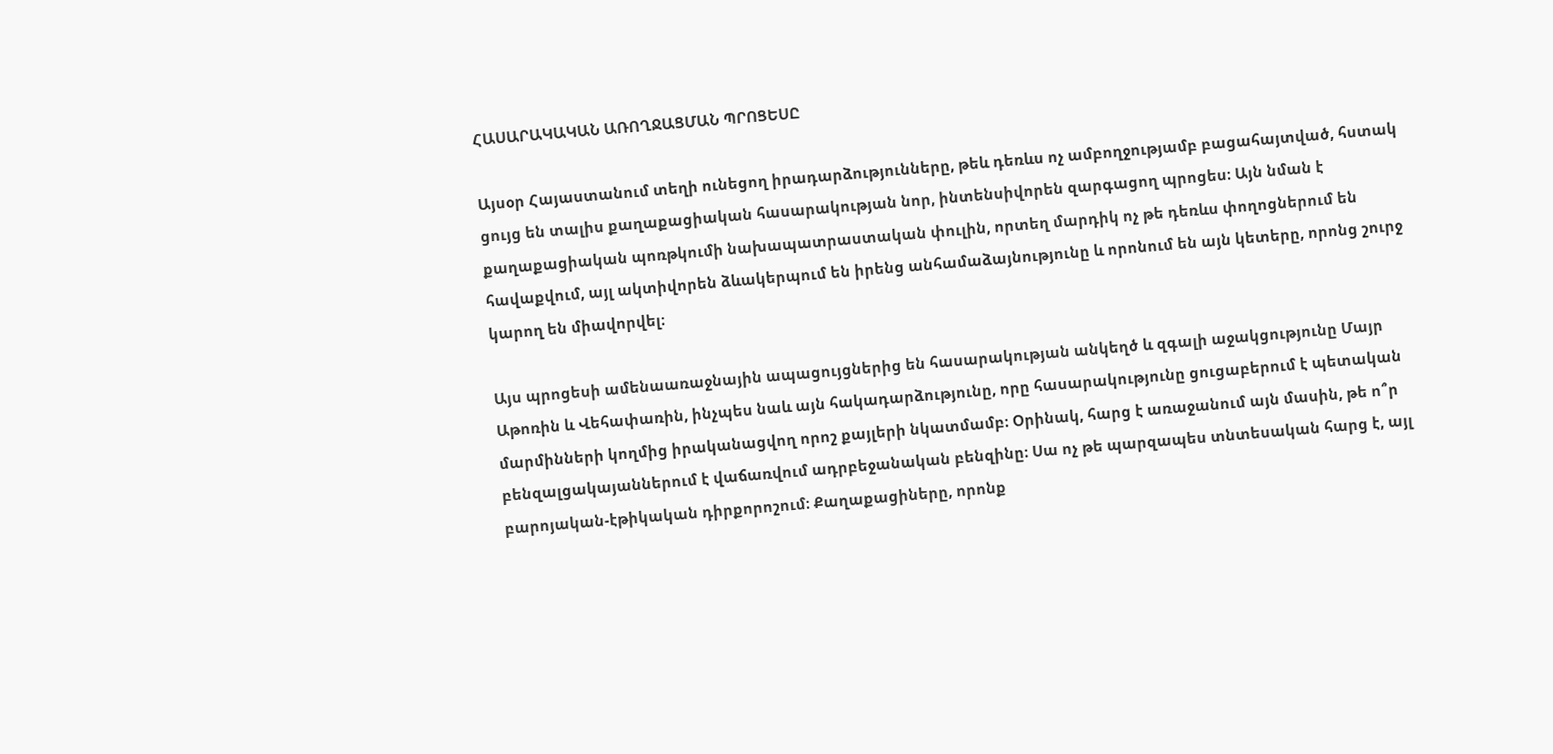ՀԱՍԱՐԱԿԱԿԱՆ ԱՌՈՂՋԱՑՄԱՆ ՊՐՈՑԵՍԸ

Այսօր Հայաստանում տեղի ունեցող իրադարձությունները, թեև դեռևս ոչ ամբողջությամբ բացահայտված, հստակ ցույց են տալիս քաղաքացիական հասարակության նոր, ինտենսիվորեն զարգացող պրոցես։ Այն նման է քաղաքացիական պոռթկումի նախապատրաստական փուլին, որտեղ մարդիկ ոչ թե դեռևս փողոցներում են հավաքվում, այլ ակտիվորեն ձևակերպում են իրենց անհամաձայնությունը և որոնում են այն կետերը, որոնց շուրջ կարող են միավորվել։

Այս պրոցեսի ամենաառաջնային ապացույցներից են հասարակության անկեղծ և զգալի աջակցությունը Մայր Աթոռին և Վեհափառին, ինչպես նաև այն հակադարձությունը, որը հասարակությունը ցուցաբերում է պետական մարմինների կողմից իրականացվող որոշ քայլերի նկատմամբ։ Օրինակ, հարց է առաջանում այն մասին, թե ո՞ր բենզալցակայաններում է վաճառվում ադրբեջանական բենզինը։ Սա ոչ թե պարզապես տնտեսական հարց է, այլ բարոյական-էթիկական դիրքորոշում։ Քաղաքացիները, որոնք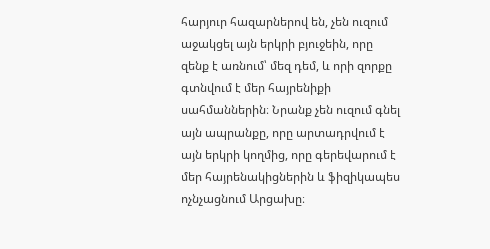հարյուր հազարներով են, չեն ուզում աջակցել այն երկրի բյուջեին, որը զենք է առնում՝ մեզ դեմ, և որի զորքը գտնվում է մեր հայրենիքի սահմաններին։ Նրանք չեն ուզում գնել այն ապրանքը, որը արտադրվում է այն երկրի կողմից, որը գերեվարում է մեր հայրենակիցներին և ֆիզիկապես ոչնչացնում Արցախը։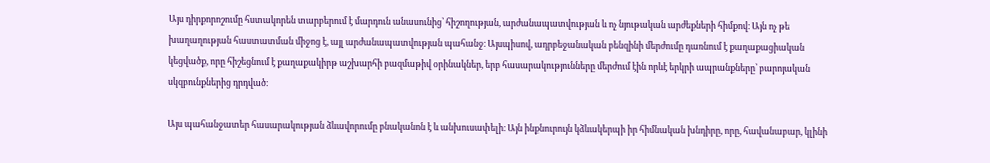Այս դիրքորոշումը հստակորեն տարբերում է մարդուն անասունից՝ հիշողության, արժանապատվության և ոչ նյութական արժեքների հիմքով։ Այն ոչ թե խաղաղության հաստատման միջոց է, այլ արժանապատվության պահանջ։ Այսպիսով, ադրբեջանական բենզինի մերժումը դառնում է քաղաքացիական կեցվածք, որը հիշեցնում է քաղաքակիրթ աշխարհի բազմաթիվ օրինակներ, երբ հասարակությունները մերժում էին որևէ երկրի ապրանքները՝ բարոյական սկզբունքներից դրդված։

Այս պահանջատեր հասարակության ձևավորումը բնականոն է և անխուսափելի։ Այն ինքնուրույն կձևակերպի իր հիմնական խնդիրը, որը, հավանաբար, կլինի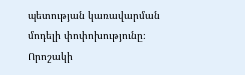պետության կառավարման մոդելի փոփոխությունը։ Որոշակի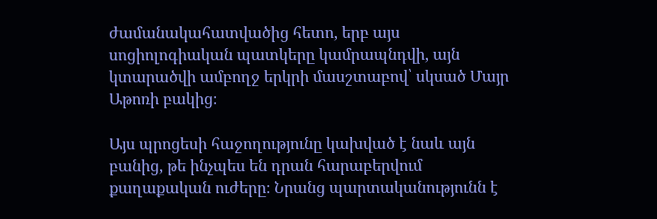ժամանակահատվածից հետո, երբ այս սոցիոլոգիական պատկերը կամրապնդվի, այն կտարածվի ամբողջ երկրի մասշտաբով՝ սկսած Մայր Աթոռի բակից։

Այս պրոցեսի հաջողությունը կախված է նաև այն բանից, թե ինչպես են դրան հարաբերվում քաղաքական ուժերը։ Նրանց պարտականությունն է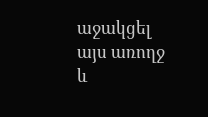աջակցել այս առողջ և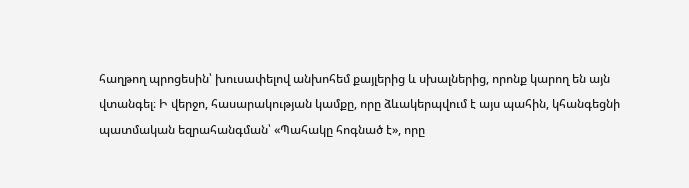հաղթող պրոցեսին՝ խուսափելով անխոհեմ քայլերից և սխալներից, որոնք կարող են այն վտանգել։ Ի վերջո, հասարակության կամքը, որը ձևակերպվում է այս պահին, կհանգեցնի պատմական եզրահանգման՝ «Պահակը հոգնած է», որը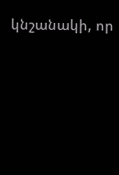կնշանակի, որ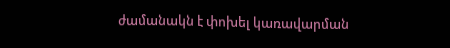ժամանակն է փոխել կառավարման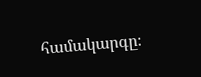համակարգը։